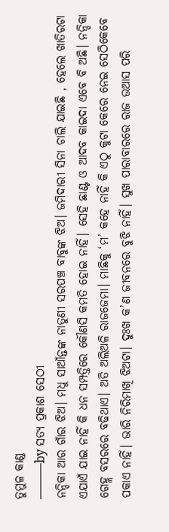ତୁମୁଳ କାଣ୍ଡ
———by ସତ୍ୟ ପ୍ରକାଶ ସେଠୀ
ନନ୍ଦିକା ଆର ଗାଁର ଝିଅ। ମଧୁ ସାଆଁନ୍ତଙ୍କ ନାତୁଣୀ ସରପଞ୍ଚ ବାବୁଙ୍କ ଝିଅ। ଜମିଦାରୀ ସିନା ଚାଲି ଯାଇଛି , ହେଲେ ଖାତିରଟା ଏଯାଏଁ ଯାଇ ନାହିଁ କି ଧନ ସମ୍ପତ୍ତିରେ କୌଣସି କମତି ହୋଇ ନାହିଁ। ସେହି ଛାଣ୍ଟ ଓ ଆଦବ କାଇଦା ଏବେ ବି ଅଛି। ନନ୍ଦିକା ଗେହ୍ଲ ବସରରେ ବଢିଥାଏ। ଅତି ଅଲିଅଳି ରାଜଜେମା। ମାଛିକୁ ‘ମ’ କହେ ନାହିଁ କି ଏଠୁ କୁଟା କେରେ ନେଇ ସେଠିକେବେ ପକାଏ ନାହିଁ। ଭାରି ନିରିମାଖି ଝିଅଟା। ଦୁଃଖ କ’ଣ ଜୀବନରେ ବୁଝି ନାହିଁ। ସୁଖ ପାରାବାରରେ ରାଜ ଉଆସ ପରି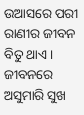ଉଆସରେ ପରୀ ରାଣୀର ଜୀବନ ବିତୁ ଥାଏ। ଜୀବନରେ ଅସୁମାରି ସୁଖ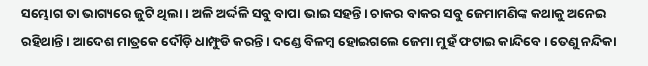ସମ୍ଭୋଗ ତା ଭାଗ୍ୟରେ ଜୁଟି ଥିଲା। ଅଳି ଅର୍ଦ୍ଦଳି ସବୁ ବାପା ଭାଇ ସହନ୍ତି। ଚାକର ବାକର ସବୁ ଜେମାମଣିଙ୍କ କଥାକୁ ଅନେଇ ରହିଥାନ୍ତି। ଆଦେଶ ମାତ୍ରକେ ଦୌଡ଼ି ଧାମ୍ଫୁଡି କରନ୍ତି। ଦଣ୍ଡେ ବିଳମ୍ବ ହୋଇଗଲେ ଜେମା ମୁହଁ ଫଟାଇ କାନ୍ଦିବେ। ତେଣୁ ନନ୍ଦିକା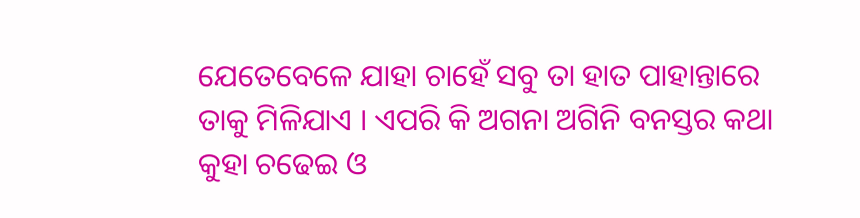ଯେତେବେଳେ ଯାହା ଚାହେଁ ସବୁ ତା ହାତ ପାହାନ୍ତାରେ ତାକୁ ମିଳିଯାଏ । ଏପରି କି ଅଗନା ଅଗିନି ବନସ୍ତର କଥା କୁହା ଚଢେଇ ଓ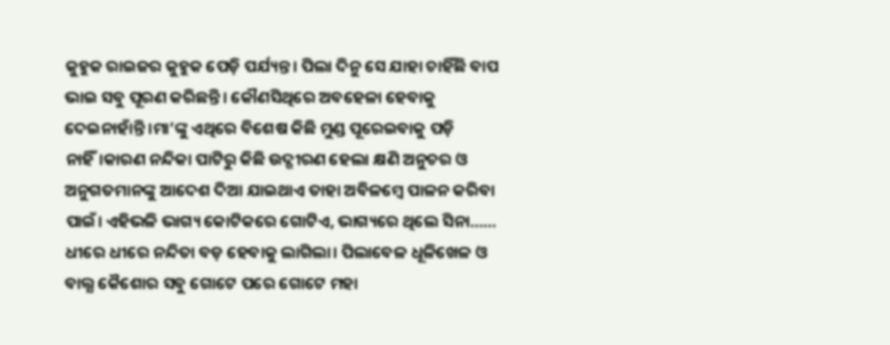କୁହୁକ ରାଇଜର କୁହୁକ ପେଡ଼ି ପର୍ଯ୍ୟନ୍ତ। ପିଲା ଦିନୁ ସେ ଯାହା ଚାହିଁଛି ବାପ ଭାଇ ସବୁ ପୂରଣ କରିଛନ୍ତି। କୌଣସିଥିରେ ଅବହେଳା ହେବାକୁ ଦେଇନାହାଁନ୍ତି ।ମା’ଙ୍କୁ ଏଥିରେ ବିଶେଷ କିଛି ମୁଣ୍ଡ ପୂରେଇବାକୁ ପଡ଼ି ନାହିଁ।କାରଣ ନନ୍ଦିକା ପାଟିରୁ କିଛି ଉଦ୍ଗୀରଣ ହେଲା କ୍ଷଣି ଅନୁଚର ଓ ଅନୁଗତମାନଙ୍କୁ ଆଦେଶ ଦିଆ ଯାଇଥାଏ ତାହା ଅବିଳମ୍ବେ ପାଳନ କରିବା ପାଇଁ। ଏହିଭଳି ଭାଗ୍ୟ କୋଟିକରେ ଗୋଟିଏ, ଭାଗ୍ୟରେ ଥିଲେ ସିନା……
ଧୀରେ ଧୀରେ ନନ୍ଦିତା ବଡ଼ ହେବାକୁ ଲାଗିଲା। ପିଲାବେଳ ଧୂଳିଖେଳ ଓ ବାଲ୍ଯ କୈଶୋର ସବୁ ଗୋଟେ ପରେ ଗୋଟେ ମହା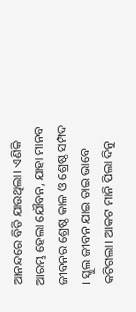ଆନନ୍ଦରେ ବିତି ଯାଉଥିଲା। ଏଣିକି ଆରମ୍ଭ ହେଲା ଯୌବନ, ଯାହା ମାନବ ଜୀବନର ଶ୍ରେଷ୍ଠ କାଳ ଓ ଶ୍ରେଷ୍ଠ ସମ୍ପଦ । ସ୍କୁଲ ଜୀବନ ଯାଇ ତାଇ ଭାବେ କଟିଗଲା। ଆକଟ ମାନି ପିଲା ଦିନୁ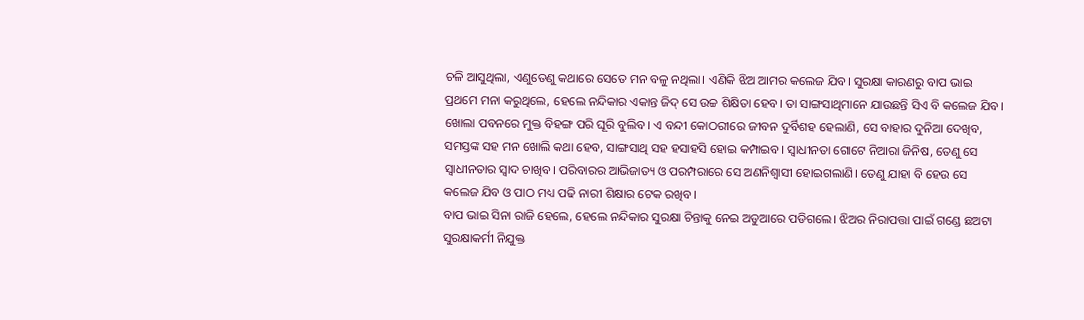ଚଳି ଆସୁଥିଲା, ଏଣୁତେଣୁ କଥାରେ ସେତେ ମନ ବଳୁ ନଥିଲା। ଏଣିକି ଝିଅ ଆମର କଲେଜ ଯିବ। ସୁରକ୍ଷା କାରଣରୁ ବାପ ଭାଇ ପ୍ରଥମେ ମନା କରୁଥିଲେ, ହେଲେ ନନ୍ଦିକାର ଏକାନ୍ତ ଜିଦ୍ ସେ ଉଚ୍ଚ ଶିକ୍ଷିତା ହେବ। ତା ସାଙ୍ଗସାଥିମାନେ ଯାଉଛନ୍ତି ସିଏ ବି କଲେଜ ଯିବ। ଖୋଲା ପବନରେ ମୁକ୍ତ ବିହଙ୍ଗ ପରି ଘୂରି ବୁଲିବ। ଏ ବନ୍ଦୀ କୋଠରୀରେ ଜୀବନ ଦୁର୍ବିଶହ ହେଲାଣି, ସେ ବାହାର ଦୁନିଆ ଦେଖିବ, ସମସ୍ତଙ୍କ ସହ ମନ ଖୋଲି କଥା ହେବ, ସାଙ୍ଗସାଥି ସହ ହସାହସି ହୋଇ କମ୍ପାଇବ। ସ୍ଵାଧୀନତା ଗୋଟେ ନିଆରା ଜିନିଷ, ତେଣୁ ସେ ସ୍ୱାଧୀନତାର ସ୍ୱାଦ ଚାଖିବ। ପରିବାରର ଆଭିଜାତ୍ୟ ଓ ପରମ୍ପରାରେ ସେ ଅଣନିଶ୍ଵାସୀ ହୋଇଗଲାଣି। ତେଣୁ ଯାହା ବି ହେଉ ସେ କଲେଜ ଯିବ ଓ ପାଠ ମଧ୍ୟ ପଢି ନାରୀ ଶିକ୍ଷାର ଟେକ ରଖିବ।
ବାପ ଭାଇ ସିନା ରାଜି ହେଲେ, ହେଲେ ନନ୍ଦିକାର ସୁରକ୍ଷା ଚିନ୍ତାକୁ ନେଇ ଅଡୁଆରେ ପଡିଗଲେ। ଝିଅର ନିରାପତ୍ତା ପାଇଁ ଗଣ୍ଡେ ଛଅଟା ସୁରକ୍ଷାକର୍ମୀ ନିଯୁକ୍ତ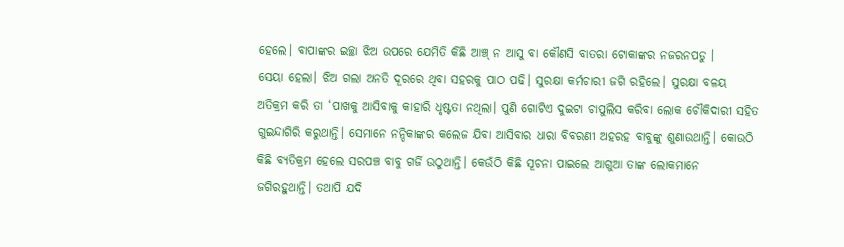ହେଲେ। ବାପାଙ୍କର ଇଚ୍ଛା ଝିଅ ଉପରେ ଯେମିତି କିଛି ଆଞ୍ଚ୍ ନ ଆସୁ ବା କୌଣସି ବାତରା ଟୋକାଙ୍କର ନଜରନପଡୁ ।
ସେୟା ହେଲା। ଝିଅ ଗଲା ଅନତି ଦୂରରେ ଥିବା ସହରକୁ ପାଠ ପଢି। ସୁରକ୍ଷା କର୍ମଚାରୀ ଜଗି ରହିଲେ। ସୁରକ୍ଷା ବଳୟ ଅତିକ୍ରମ କରି ତା ‘ପାଖକୁ ଆସିବାକୁ କାହାରି ଧୃଷ୍ଟତା ନଥିଲା। ପୁଣି ଗୋଟିଏ ଦୁଇଟା ଚାପୁଲିସ କରିବା ଲୋକ ଚୌକିଦାରୀ ସହିତ ଗୁଇନ୍ଦାଗିରି କରୁଥାନ୍ତି। ସେମାନେ ନନ୍ଦିକାଙ୍କର କଲେଜ ଯିବା ଆସିବାର ଧାରା ବିବରଣୀ ଅହରହ ବାବୁଙ୍କୁ ଶୁଣାଉଥାନ୍ତି। କୋଉଠି କିଛି ବ୍ୟତିକ୍ରମ ହେଲେ ସରପଞ୍ଚ ବାବୁ ଗର୍ଜି ଉଠୁଥାନ୍ତି। କେଉଁଠି କିଛି ସୂଚନା ପାଇଲେ ଆଗୁଆ ତାଙ୍କ ଲୋକମାନେ ଜଗିରହୁଥାନ୍ତି। ତଥାପି ଯଦି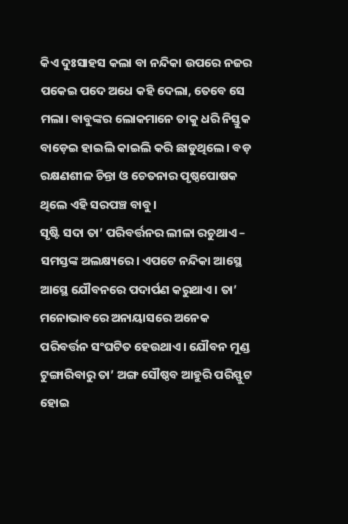କିଏ ଦୁଃସାହସ କଲା ବା ନନ୍ଦିକା ଉପରେ ନଜର ପକେଇ ପଦେ ଅଧେ କହି ଦେଲା, ତେବେ ସେ ମଲା। ବାବୁଙ୍କର ଲୋକମାନେ ତାକୁ ଧରି ନିସ୍ତୁକ ବାଡ଼େଇ ହାଇଲି କାଇଲି କରି ଛାଡୁଥିଲେ। ବଡ଼ ରକ୍ଷଣଶୀଳ ଚିନ୍ତା ଓ ଚେତନାର ପୃଷ୍ଠପୋଷକ ଥିଲେ ଏହି ସରପଞ୍ଚ ବାବୁ।
ସୃଷ୍ଟି ସଦା ତା’ ପରିବର୍ତ୍ତନର ଲୀଳା ରଚୁଥାଏ – ସମସ୍ତଙ୍କ ଅଲକ୍ଷ୍ୟରେ। ଏପଟେ ନନ୍ଦିକା ଆସ୍ଥେ ଆସ୍ଥେ ଯୌବନରେ ପଦାର୍ପଣ କରୁଥାଏ। ତା’ ମନୋଭାବରେ ଅନାୟାସରେ ଅନେକ ପରିବର୍ତ୍ତନ ସଂଘଟିତ ହେଉଥାଏ। ଯୌବନ ମୁଣ୍ଡ ଟୁଙ୍ଗାରିବାରୁ ତା’ ଅଙ୍ଗ ସୌଷ୍ଠବ ଆହୁରି ପରିସ୍ଫୁଟ ହୋଇ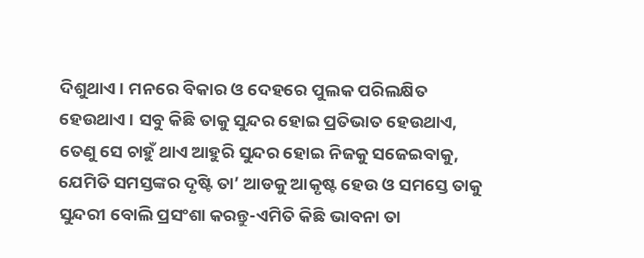ଦିଶୁଥାଏ। ମନରେ ବିକାର ଓ ଦେହରେ ପୁଲକ ପରିଲକ୍ଷିତ ହେଉଥାଏ। ସବୁ କିଛି ତାକୁ ସୁନ୍ଦର ହୋଇ ପ୍ରତିଭାତ ହେଉଥାଏ, ତେଣୁ ସେ ଚାହୁଁ ଥାଏ ଆହୁରି ସୁନ୍ଦର ହୋଇ ନିଜକୁ ସଜେଇବାକୁ, ଯେମିତି ସମସ୍ତଙ୍କର ଦୃଷ୍ଟି ତା’ ଆଡକୁ ଆକୃଷ୍ଟ ହେଉ ଓ ସମସ୍ତେ ତାକୁ ସୁନ୍ଦରୀ ବୋଲି ପ୍ରସଂଶା କରନ୍ତୁ-ଏମିତି କିଛି ଭାବନା ତା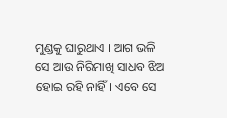ମୁଣ୍ଡକୁ ଘାରୁଥାଏ । ଆଗ ଭଳି ସେ ଆଉ ନିରିମାଖି ସାଧବ ଝିଅ ହୋଇ ରହି ନାହିଁ। ଏବେ ସେ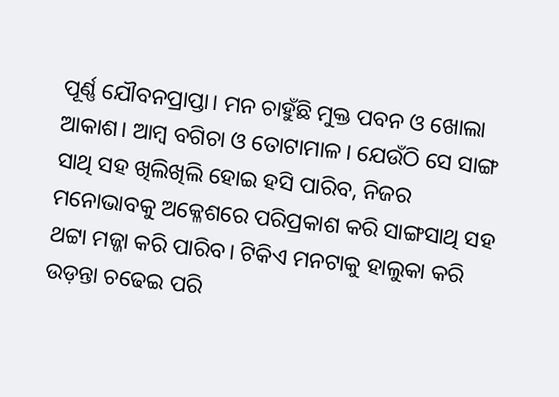ପୂର୍ଣ୍ଣ ଯୌବନପ୍ରାପ୍ତା। ମନ ଚାହୁଁଛି ମୁକ୍ତ ପବନ ଓ ଖୋଲା ଆକାଶ। ଆମ୍ବ ବଗିଚା ଓ ତୋଟାମାଳ। ଯେଉଁଠି ସେ ସାଙ୍ଗ ସାଥି ସହ ଖିଲିଖିଲି ହୋଇ ହସି ପାରିବ, ନିଜର ମନୋଭାବକୁ ଅକ୍ଳେଶରେ ପରିପ୍ରକାଶ କରି ସାଙ୍ଗସାଥି ସହ ଥଟ୍ଟା ମଜ୍ଜା କରି ପାରିବ। ଟିକିଏ ମନଟାକୁ ହାଲୁକା କରି ଉଡ଼ନ୍ତା ଚଢେଇ ପରି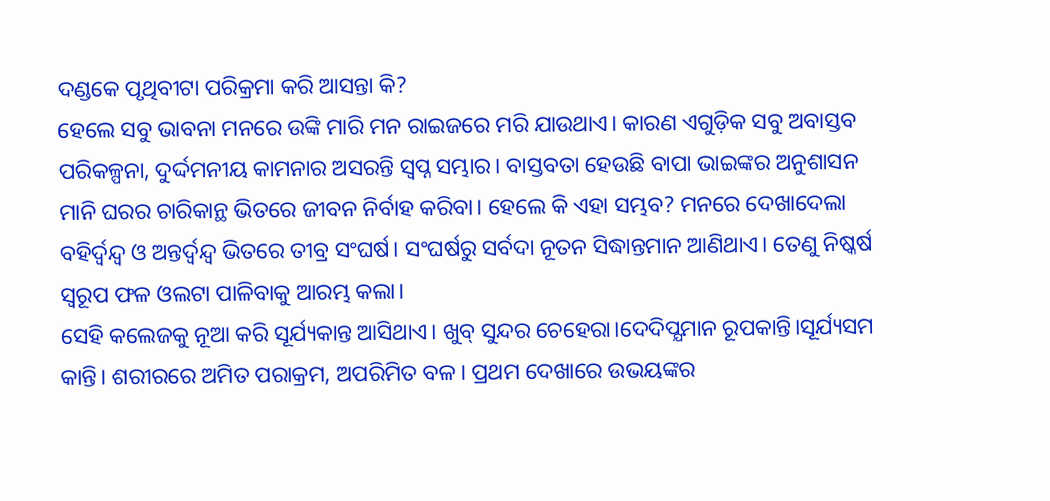ଦଣ୍ଡକେ ପୃଥିବୀଟା ପରିକ୍ରମା କରି ଆସନ୍ତା କି?
ହେଲେ ସବୁ ଭାବନା ମନରେ ଉଙ୍କି ମାରି ମନ ରାଇଜରେ ମରି ଯାଉଥାଏ। କାରଣ ଏଗୁଡ଼ିକ ସବୁ ଅବାସ୍ତବ ପରିକଳ୍ପନା, ଦୁର୍ଦ୍ଦମନୀୟ କାମନାର ଅସରନ୍ତି ସ୍ଵପ୍ନ ସମ୍ଭାର। ବାସ୍ତବତା ହେଉଛି ବାପା ଭାଇଙ୍କର ଅନୁଶାସନ ମାନି ଘରର ଚାରିକାନ୍ଥ ଭିତରେ ଜୀବନ ନିର୍ବାହ କରିବା। ହେଲେ କି ଏହା ସମ୍ଭବ? ମନରେ ଦେଖାଦେଲା ବହିର୍ଦ୍ଵନ୍ଦ୍ବ ଓ ଅନ୍ତର୍ଦ୍ୱନ୍ଦ୍ବ ଭିତରେ ତୀବ୍ର ସଂଘର୍ଷ। ସଂଘର୍ଷରୁ ସର୍ବଦା ନୂତନ ସିଦ୍ଧାନ୍ତମାନ ଆଣିଥାଏ। ତେଣୁ ନିଷ୍କର୍ଷ ସ୍ଵରୂପ ଫଳ ଓଲଟା ପାଳିବାକୁ ଆରମ୍ଭ କଲା।
ସେହି କଲେଜକୁ ନୂଆ କରି ସୂର୍ଯ୍ୟକାନ୍ତ ଆସିଥାଏ। ଖୁବ୍ ସୁନ୍ଦର ଚେହେରା।ଦେଦିପ୍ଯମାନ ରୂପକାନ୍ତି।ସୂର୍ଯ୍ୟସମ କାନ୍ତି। ଶରୀରରେ ଅମିତ ପରାକ୍ରମ, ଅପରିମିତ ବଳ। ପ୍ରଥମ ଦେଖାରେ ଉଭୟଙ୍କର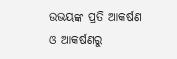ଉଭୟଙ୍କ ପ୍ରତି ଆକର୍ଷଣ ଓ ଆକର୍ଷଣରୁ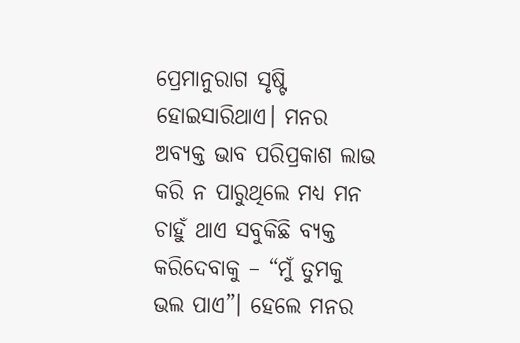ପ୍ରେମାନୁରାଗ ସୃଷ୍ଟି ହୋଇସାରିଥାଏ। ମନର ଅବ୍ୟକ୍ତ ଭାବ ପରିପ୍ରକାଶ ଲାଭ କରି ନ ପାରୁଥିଲେ ମଧ୍ଯ ମନ ଚାହୁଁ ଥାଏ ସବୁକିଛି ବ୍ୟକ୍ତ କରିଦେବାକୁ – “ମୁଁ ତୁମକୁ ଭଲ ପାଏ”। ହେଲେ ମନର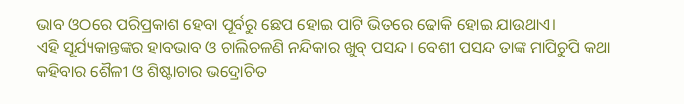ଭାବ ଓଠରେ ପରିପ୍ରକାଶ ହେବା ପୂର୍ବରୁ ଛେପ ହୋଇ ପାଟି ଭିତରେ ଢୋକି ହୋଇ ଯାଉଥାଏ।
ଏହି ସୂର୍ଯ୍ୟକାନ୍ତଙ୍କର ହାବଭାବ ଓ ଚାଲିଚଳଣି ନନ୍ଦିକାର ଖୁବ୍ ପସନ୍ଦ। ବେଶୀ ପସନ୍ଦ ତାଙ୍କ ମାପିଚୁପି କଥା କହିବାର ଶୈଳୀ ଓ ଶିଷ୍ଟାଚାର ଭଦ୍ରୋଚିତ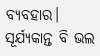ବ୍ୟବହାର। ସୂର୍ଯ୍ୟକାନ୍ତ ବି ଭଲ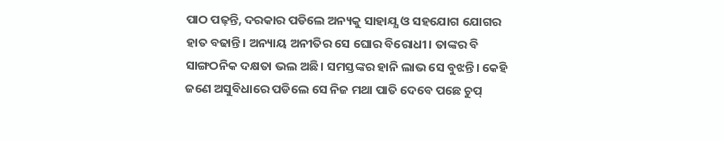ପାଠ ପଢ଼ନ୍ତି, ଦରକାର ପଡିଲେ ଅନ୍ୟକୁ ସାହାଯ୍ଯ ଓ ସହଯୋଗ ଯୋଗର ହାତ ବଢାନ୍ତି। ଅନ୍ୟାୟ ଅନୀତିର ସେ ଘୋର ବିରୋଧୀ। ତାଙ୍କର ବି ସାଙ୍ଗଠନିକ ଦକ୍ଷତା ଭଲ ଅଛି। ସମସ୍ତଙ୍କର ହାନି ଲାଭ ସେ ବୁଝନ୍ତି। କେହି ଜଣେ ଅସୁବିଧାରେ ପଡିଲେ ସେ ନିଜ ମଥା ପାତି ଦେବେ ପଛେ ଚୁପ୍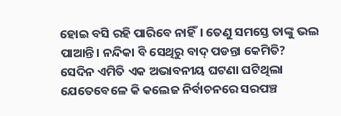ହୋଇ ବସି ରହି ପାରିବେ ନାହିଁ। ତେଣୁ ସମସ୍ତେ ତାଙ୍କୁ ଭଲ ପାଆନ୍ତି। ନନ୍ଦିକା ବି ସେଥିରୁ ବାଦ୍ ପଡନ୍ତା କେମିତି?
ସେଦିନ ଏମିତି ଏକ ଅଭାବନୀୟ ଘଟଣା ଘଟିଥିଲା ଯେତେବେଳେ କି କଲେଜ ନିର୍ବାଚନରେ ସରପଞ୍ଚ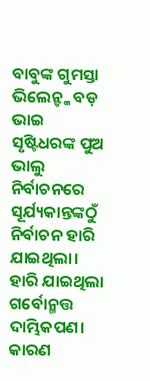ବାବୁଙ୍କ ଗୁମସ୍ତା ଭିଲେନ୍ଙ୍କ ବଡ଼ ଭାଇ ସୃଷ୍ଟିଧରଙ୍କ ପୁଅ ଭାଲୁ ନିର୍ବାଚନରେ ସୂର୍ଯ୍ୟକାନ୍ତଙ୍କଠୁଁ ନିର୍ବାଚନ ହାରି ଯାଇଥିଲା। ହାରି ଯାଇଥିଲା ଗର୍ବୋନ୍ମତ୍ତ ଦାମ୍ଭିକପଣ। କାରଣ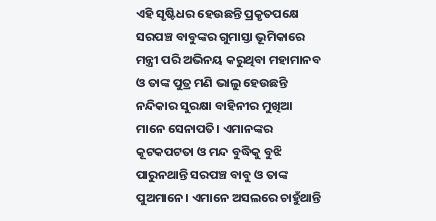ଏହି ସୃଷ୍ଟିଧର ହେଉଛନ୍ତି ପ୍ରକୃତପକ୍ଷେ ସରପଞ୍ଚ ବାବୁଙ୍କର ଗୁମାସ୍ତା ଭୂମିକାରେ ମନ୍ତ୍ରୀ ପରି ଅଭିନୟ କରୁଥିବା ମହାମାନବ ଓ ତାଙ୍କ ପୁତ୍ର ମଣି ଭାଲୁ ହେଉଛନ୍ତି ନନ୍ଦିକାର ସୁରକ୍ଷା ବାହିନୀର ମୁଖିଆ ମାନେ ସେନାପତି। ଏମାନଙ୍କର କୂଟକପଟତା ଓ ମନ୍ଦ ବୁଦ୍ଧିକୁ ବୁଝି ପାରୁନଥାନ୍ତି ସରପଞ୍ଚ ବାବୁ ଓ ତାଙ୍କ ପୁଅମାନେ। ଏମାନେ ଅସଲରେ ଚାହୁଁଥାନ୍ତି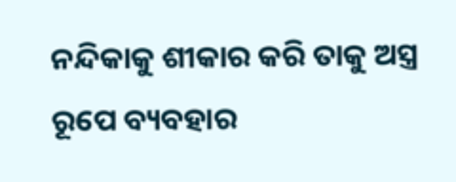ନନ୍ଦିକାକୁ ଶୀକାର କରି ତାକୁ ଅସ୍ତ୍ର ରୂପେ ବ୍ୟବହାର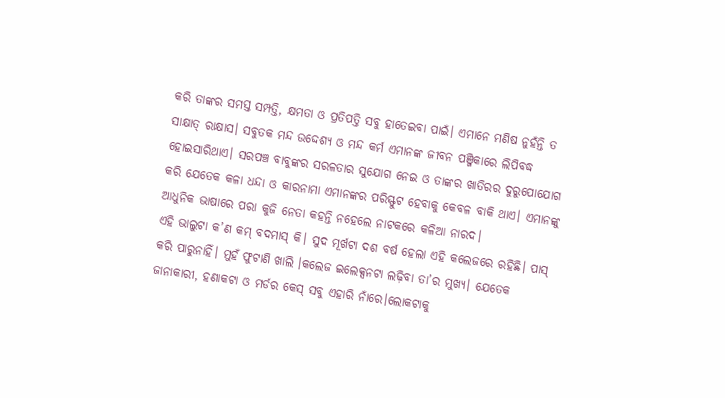କରି ତାଙ୍କର ସମସ୍ତ ସମ୍ପତ୍ତି, କ୍ଷମତା ଓ ପ୍ରତିପତ୍ତି ସବୁ ହାତେଇବା ପାଇଁ। ଏମାନେ ମଣିଷ ନୁହଁନ୍ତି ତ ସାକ୍ଷାତ୍ ରାକ୍ଷାସ। ସବୁତକ ମନ୍ଦ ଉଦ୍ଦେଶ୍ୟ ଓ ମନ୍ଦ କର୍ମ ଏମାନଙ୍କ ଜୀବନ ପଞ୍ଜିକାରେ ଲିପିବଦ୍ଧ ହୋଇସାରିଥାଏ। ସରପଞ୍ଚ ବାବୁଙ୍କର ସରଳତାର ସୁଯୋଗ ନେଇ ଓ ତାଙ୍କର ଖାତିରର ଦୁରୁପୋଯୋଗ କରି ଯେତେକ କଳା ଧନ୍ଦା ଓ କାରନାମା ଏମାନଙ୍କର ପରିସ୍ଫୁଟ ହେବାକୁ କେବଳ ବାକି ଥାଏ। ଏମାନଙ୍କୁ ଆଧୁନିକ ଭାଷାରେ ପରା କୁଜି ନେତା କହନ୍ତି ନହେଲେ ନାଟକରେ କଳିଆ ନାରଦ।
ଏହି ଭାଲୁଟା କ’ଣ କମ୍ ବଦମାସ୍ କି। ସୁଦ ମୂର୍ଖଟା ଦଶ ବର୍ଷ ହେଲା ଏହି କଲେଜରେ ରହିଛି। ପାସ୍ କରି ପାରୁନାହିଁ। ମୁହଁ ଫୁଟାଣି ଖାଲି ।କଲେଜ ଇଲେକ୍ସନଟା ଲଢ଼ିବା ତା’ର ମୁଖ୍ୟ। ଯେତେକ ଜାନାକାରୀ, ହଣାକଟା ଓ ମର୍ଡର କେସ୍ ସବୁ ଏହାରି ନାଁରେ।ଲୋକଟାକୁ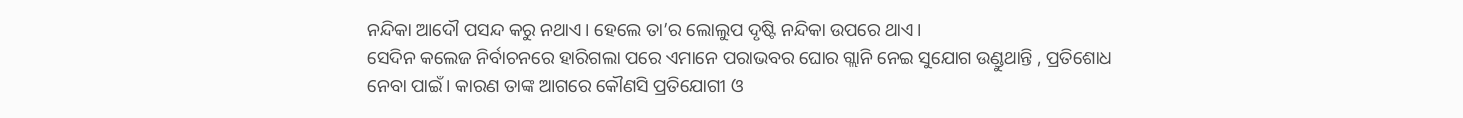ନନ୍ଦିକା ଆଦୌ ପସନ୍ଦ କରୁ ନଥାଏ। ହେଲେ ତା’ର ଲୋଲୁପ ଦୃଷ୍ଟି ନନ୍ଦିକା ଉପରେ ଥାଏ।
ସେଦିନ କଲେଜ ନିର୍ବାଚନରେ ହାରିଗଲା ପରେ ଏମାନେ ପରାଭବର ଘୋର ଗ୍ଲାନି ନେଇ ସୁଯୋଗ ଉଣ୍ଡୁଥାନ୍ତି , ପ୍ରତିଶୋଧ ନେବା ପାଇଁ। କାରଣ ତାଙ୍କ ଆଗରେ କୌଣସି ପ୍ରତିଯୋଗୀ ଓ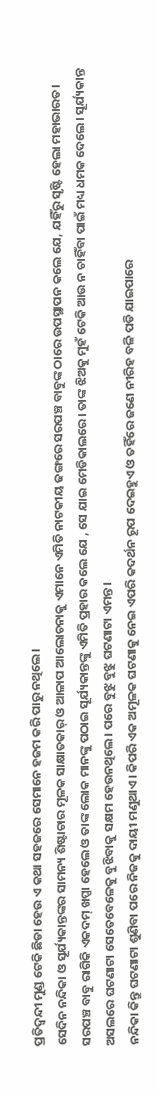ପ୍ରତିଦ୍ଵନ୍ଦୀ ମୁଣ୍ଡ ଟେକି ଛିଡା ହେଉ ଏ କଥା ସହଜରେ ସେମାନେ ହଜମ କରି ପାରୁ ନଥିଲେ।
ସେଦିନ ନନ୍ଦିକା ଓ ସୂର୍ଯ୍ୟକାନ୍ତଙ୍କର ସାମନ୍ୟ ଶିଷ୍ଟାଚାର ମୂଳକ ସାକ୍ଷାତକାର୍ ଓ ଆଳାପ ଆଲୋଚନାକୁ ଏମାନେ ଏମିତି ନାଟକୀୟ ଢଙ୍ଗରେ ସରପଞ୍ଚ ବାବୁଙ୍କ ଠାରେ ଉପସ୍ଥାପନ କଲେ ଯେ, ଯହିଁରୁ ସୃଷ୍ଟି ହେଲା ମହାଭାରତ। ସରପଞ୍ଚ ବାବୁ ରାଗିକି ଏକଦମ୍ ଖପ୍ପା ହେଲେ ଓ ତାଙ୍କ ଲୋକ ମାନଙ୍କୁ ପଠାଇ ସୂର୍ଯ୍ୟକାନ୍ତଙ୍କୁ ଏମିତି ପ୍ରହାର କଲେ ଯେ , ସେ ଯାଇ ମେଡିକାଲରେ। ତାଙ୍କ ଝିଅକୁ ମୁହଁ ଟେକି ଆଉ ନ ଚାହିଁବା ପାଇଁ ମଧ୍ୟ ଧମକ ଦେଲେ। ସୂର୍ଯ୍ୟକାନ୍ତ ଅସଲରେ ଘଟଣାଟା ସେତେବେଳେକୁ ବୁଝିବାକୁ ସକ୍ଷମ ହେଉନଥିଲେ। ପରେ ବୁଝୁ ବୁଝୁ ଘଟଣାଟା ଏମନ୍ତ।
ନନ୍ଦିକା କିନ୍ତୁ ଘଟଣାଟା ଶୁଣିବା ପରେ ନିଜକୁ ଦାୟୀ ମଣୁଥାଏ। କିପରି ଏକ ଅମୂଳକ ଘଟଣାକୁ ନେଇ ଏପରି କଦର୍ଥନ ରୂପ ଦେଇହୁଏ ଓ ତହିଁରେ ଜଣେ ନୀରିହ ବଳି ପଡି ଯାଇପାରେ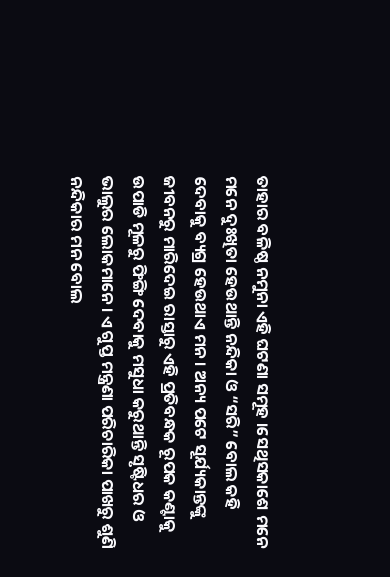ତାହାର ବଳିଷ୍ଠ ନମୁନା ଏହି ଘଟଣା ସମୂହ ।ସେଥିସକାଶେ ମନେ ମନେ ଦୁଃଖିତା ହେଉଥାନ୍ତି ନନ୍ଦିକା ଓ “ସରି” ବୋଲ କହି ଦେବାକୁ ବ୍ୟଗ୍ର ହେଉଥାଏ ମନ। ଅନ୍ୟ ପଟେ ସୂର୍ଯ୍ୟକାନ୍ତଙ୍କୁ ଜୀବନରୁ ମାରିଦେଇ ରାସ୍ତାରୁ ଏହି ପ୍ରତିବନ୍ଧକ ରୂପକ କଣ୍ଟାକୁ ଉପାଡି ମୂଳରୁ ଫିଙ୍ଗି ଦେବାକୁ ମସୁଧା କରୁଥାନ୍ତି ସୃଷ୍ଟିଧର ଓ ଭାଲୁର ଲୋକମାନେ। ଏ ଗୁପ୍ତ ମନ୍ତ୍ରଣା ପରିଚାରିକା ପାଖରୁ ଶୁଣି ନନ୍ଦିକାର ମନ ବୋଲ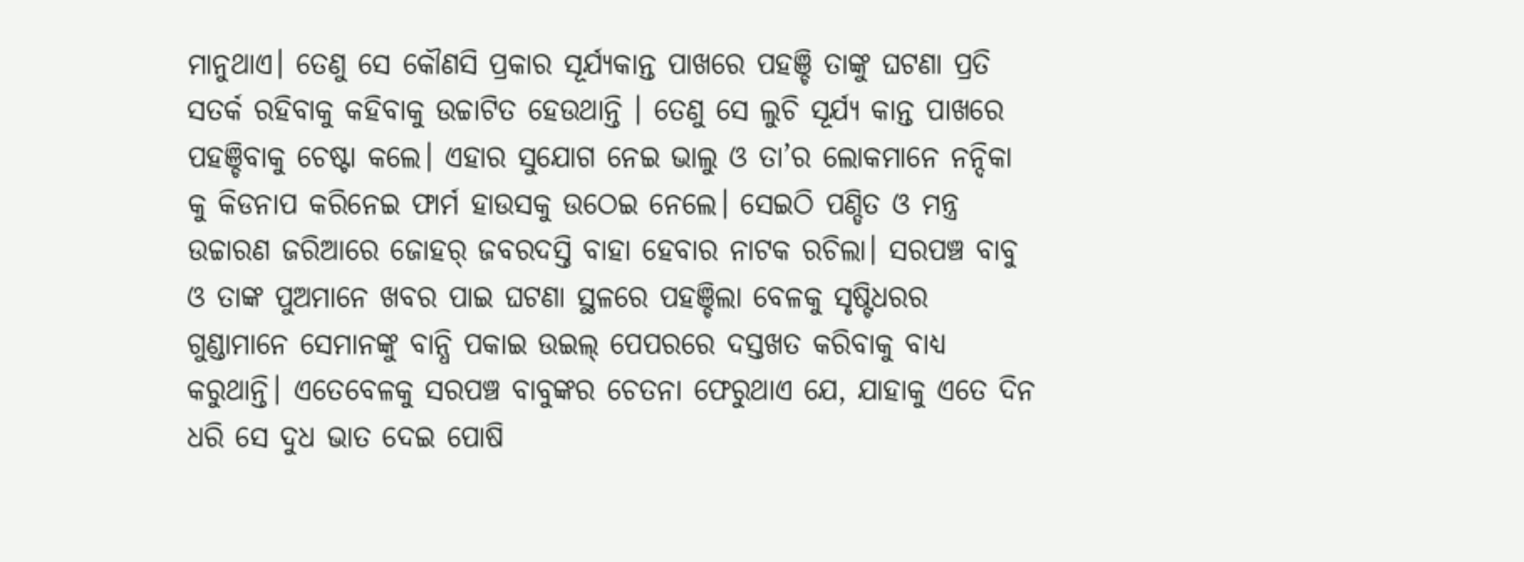ମାନୁଥାଏ। ତେଣୁ ସେ କୌଣସି ପ୍ରକାର ସୂର୍ଯ୍ୟକାନ୍ତ ପାଖରେ ପହଞ୍ଚି ତାଙ୍କୁ ଘଟଣା ପ୍ରତି ସତର୍କ ରହିବାକୁ କହିବାକୁ ଉଚ୍ଚାଟିତ ହେଉଥାନ୍ତି । ତେଣୁ ସେ ଲୁଚି ସୂର୍ଯ୍ୟ କାନ୍ତ ପାଖରେ ପହଞ୍ଚିବାକୁ ଚେଷ୍ଟା କଲେ। ଏହାର ସୁଯୋଗ ନେଇ ଭାଲୁ ଓ ତା’ର ଲୋକମାନେ ନନ୍ଦିକା କୁ କିଡନାପ କରିନେଇ ଫାର୍ମ ହାଉସକୁ ଉଠେଇ ନେଲେ। ସେଇଠି ପଣ୍ଡିତ ଓ ମନ୍ତ୍ର ଉଚ୍ଚାରଣ ଜରିଆରେ ଜୋହର୍ ଜବରଦସ୍ତି ବାହା ହେବାର ନାଟକ ରଚିଲା। ସରପଞ୍ଚ ବାବୁ ଓ ତାଙ୍କ ପୁଅମାନେ ଖବର ପାଇ ଘଟଣା ସ୍ଥଳରେ ପହଞ୍ଚିଲା ବେଳକୁ ସୃଷ୍ଟିଧରର ଗୁଣ୍ଡାମାନେ ସେମାନଙ୍କୁ ବାନ୍ଧି ପକାଇ ଉଇଲ୍ ପେପରରେ ଦସ୍ତଖତ କରିବାକୁ ବାଧ୍ୟ କରୁଥାନ୍ତି। ଏତେବେଳକୁ ସରପଞ୍ଚ ବାବୁଙ୍କର ଚେତନା ଫେରୁଥାଏ ଯେ, ଯାହାକୁ ଏତେ ଦିନ ଧରି ସେ ଦୁଧ ଭାତ ଦେଇ ପୋଷି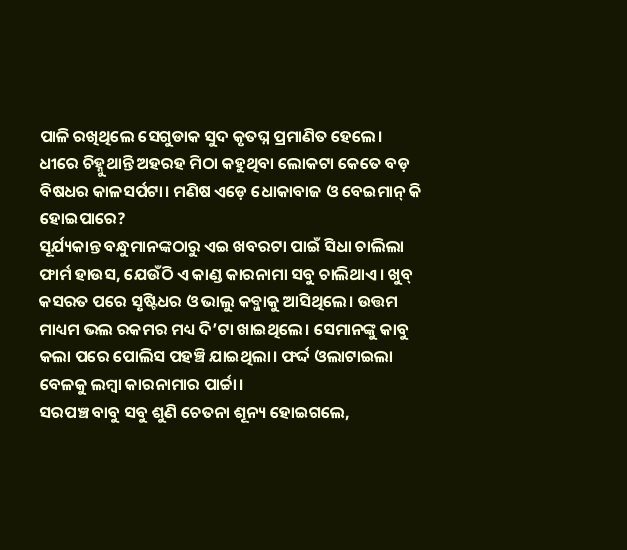ପାଳି ରଖିଥିଲେ ସେଗୁଡାକ ସୁଦ କୃତଘ୍ନ ପ୍ରମାଣିତ ହେଲେ। ଧୀରେ ଚିହ୍ନୁଥାନ୍ତି ଅହରହ ମିଠା କହୁଥିବା ଲୋକଟା କେତେ ବଡ଼ ବିଷଧର କାଳସର୍ପଟା। ମଣିଷ ଏଡ଼େ ଧୋକାବାଜ ଓ ବେଇମାନ୍ କି ହୋଇପାରେ?
ସୂର୍ଯ୍ୟକାନ୍ତ ବନ୍ଧୁମାନଙ୍କଠାରୁ ଏଇ ଖବରଟା ପାଇଁ ସିଧା ଚାଲିଲା ଫାର୍ମ ହାଉସ, ଯେଉଁଠି ଏ କାଣ୍ଡ କାରନାମା ସବୁ ଚାଲିଥାଏ। ଖୁବ୍ କସରତ ପରେ ସୃଷ୍ଟିଧର ଓ ଭାଲୁ କବ୍ଜାକୁ ଆସିଥିଲେ। ଉତ୍ତମ ମାଧ୍ୟମ ଭଲ ରକମର ମଧ୍ୟ ଦି’ଟା ଖାଇଥିଲେ। ସେମାନଙ୍କୁ କାବୁ କଲା ପରେ ପୋଲିସ ପହଞ୍ଚି ଯାଇଥିଲା। ଫର୍ଦ୍ଦ ଓଲାଟାଇଲା ବେଳକୁ ଲମ୍ବା କାରନାମାର ପାର୍ଚ୍ଚା।
ସରପଞ୍ଚ ବାବୁ ସବୁ ଶୁଣି ଚେତନା ଶୂନ୍ୟ ହୋଇଗଲେ,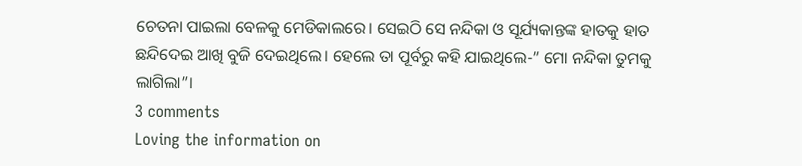ଚେତନା ପାଇଲା ବେଳକୁ ମେଡିକାଲରେ। ସେଇଠି ସେ ନନ୍ଦିକା ଓ ସୂର୍ଯ୍ୟକାନ୍ତଙ୍କ ହାତକୁ ହାତ ଛନ୍ଦିଦେଇ ଆଖି ବୁଜି ଦେଇଥିଲେ। ହେଲେ ତା ପୂର୍ବରୁ କହି ଯାଇଥିଲେ-” ମୋ ନନ୍ଦିକା ତୁମକୁ ଲାଗିଲା”।
3 comments
Loving the information on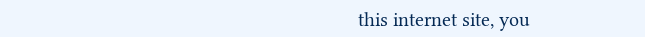this internet site, you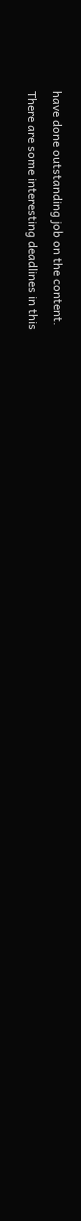have done outstanding job on the content.
There are some interesting deadlines in this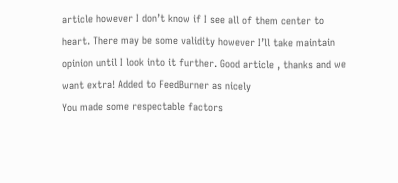article however I don’t know if I see all of them center to heart. There may be some validity however I’ll take maintain opinion until I look into it further. Good article , thanks and we want extra! Added to FeedBurner as nicely
You made some respectable factors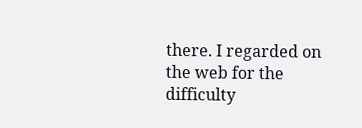there. I regarded on the web for the difficulty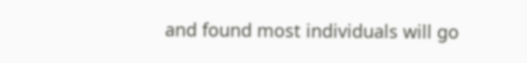and found most individuals will go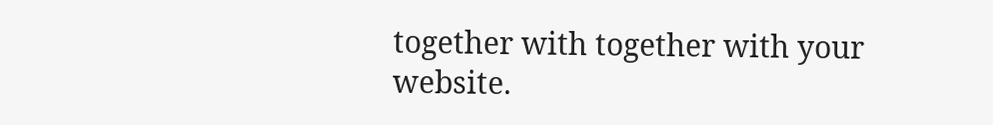together with together with your website.